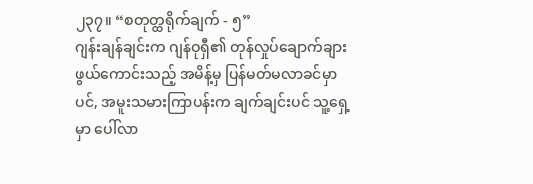၂၃၇။ “စတုတ္ထရိုက်ချက် - ၅”
ဂျန်းချန်ချင်းက ဂျန်ဝုရှီ၏ တုန်လှုပ်ချောက်ချားဖွယ်ကောင်းသည့် အမိန့်မှ ပြန်မတ်မလာခင်မှာပင်, အမူးသမားကြာပန်းက ချက်ချင်းပင် သူ့ရှေ့မှာ ပေါ်လာ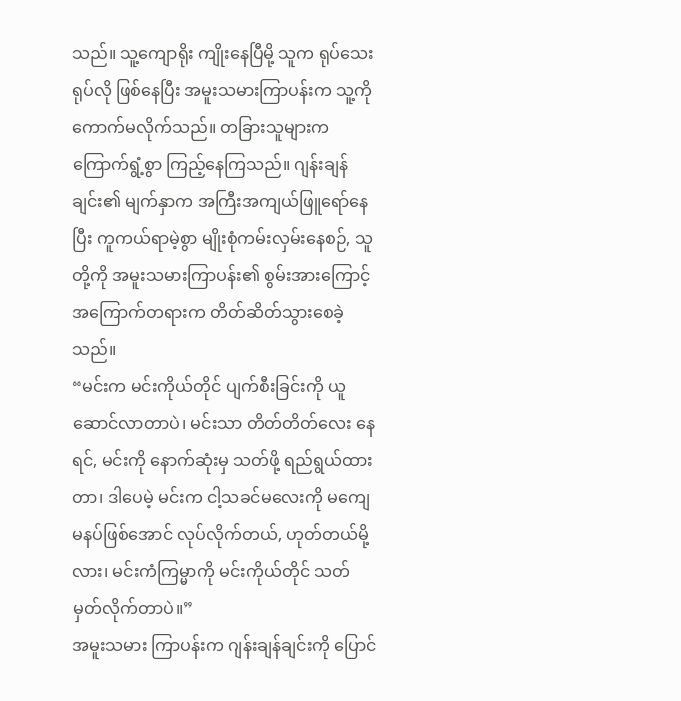သည်။ သူ့ကျောရိုး ကျိုးနေပြီမို့ သူက ရုပ်သေးရုပ်လို ဖြစ်နေပြီး အမူးသမားကြာပန်းက သူ့ကို ကောက်မလိုက်သည်။ တခြားသူများက ကြောက်ရွံ့စွာ ကြည့်နေကြသည်။ ဂျန်းချန်ချင်း၏ မျက်နှာက အကြီးအကျယ်ဖြူရော်နေပြီး ကူကယ်ရာမဲ့စွာ မျိုးစုံကမ်းလှမ်းနေစဉ်, သူတို့ကို အမူးသမားကြာပန်း၏ စွမ်းအားကြောင့် အကြောက်တရားက တိတ်ဆိတ်သွားစေခဲ့သည်။
“မင်းက မင်းကိုယ်တိုင် ပျက်စီးခြင်းကို ယူဆောင်လာတာပဲ၊ မင်းသာ တိတ်တိတ်လေး နေရင်, မင်းကို နောက်ဆုံးမှ သတ်ဖို့ ရည်ရွယ်ထားတာ၊ ဒါပေမဲ့ မင်းက ငါ့သခင်မလေးကို မကျေမနပ်ဖြစ်အောင် လုပ်လိုက်တယ်, ဟုတ်တယ်မို့လား၊ မင်းကံကြမ္မာကို မင်းကိုယ်တိုင် သတ်မှတ်လိုက်တာပဲ။”
အမူးသမား ကြာပန်းက ဂျန်းချန်ချင်းကို ပြောင်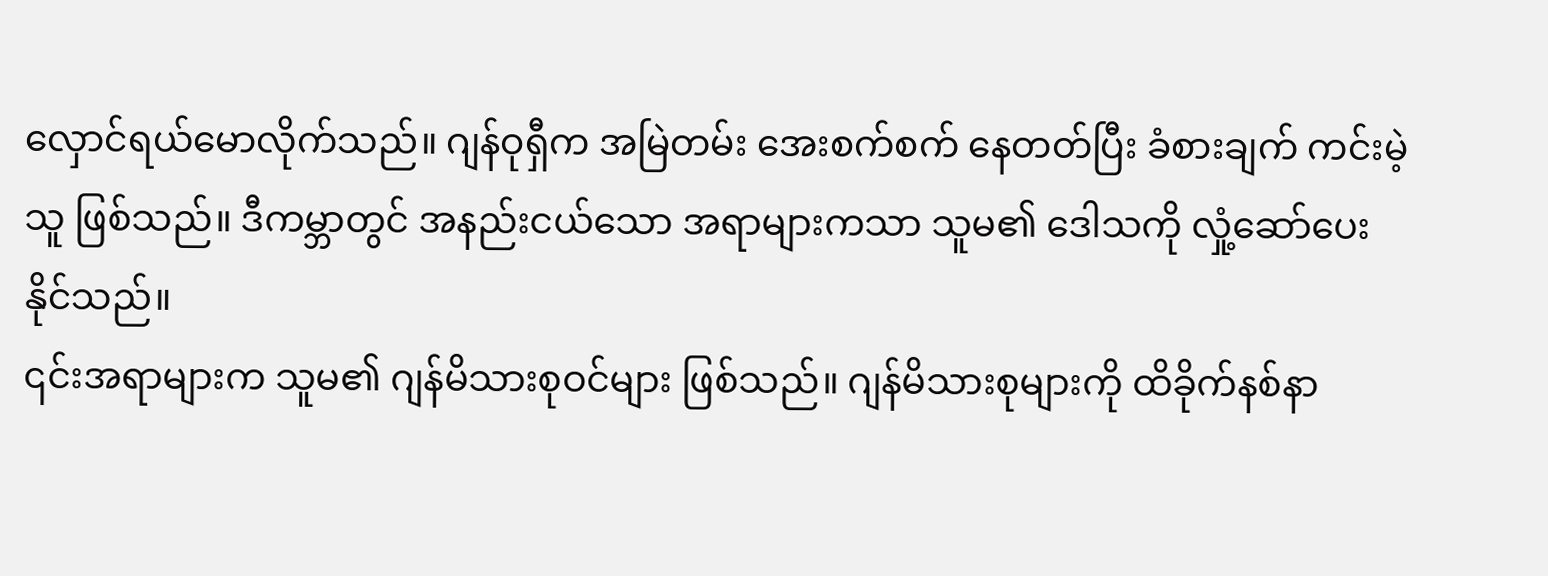လှောင်ရယ်မောလိုက်သည်။ ဂျန်ဝုရှီက အမြဲတမ်း အေးစက်စက် နေတတ်ပြီး ခံစားချက် ကင်းမဲ့သူ ဖြစ်သည်။ ဒီကမ္ဘာတွင် အနည်းငယ်သော အရာများကသာ သူမ၏ ဒေါသကို လှုံ့ဆော်ပေးနိုင်သည်။
၎င်းအရာများက သူမ၏ ဂျန်မိသားစုဝင်များ ဖြစ်သည်။ ဂျန်မိသားစုများကို ထိခိုက်နစ်နာ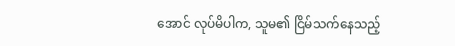အောင် လုပ်မိပါက, သူမ၏ ငြိမ်သက်နေသည့်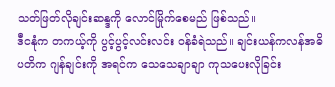သတ်ဖြတ်လိုချင်းဆန္ဒကို လောင်မြိုက်စေမည် ဖြစ်သည်။
ဒီငနုံက တကယ့်ကို ပွင့်ပွင့်လင်းလင်း ဝန်ခံရဲသည်။ ချင်းယန်ကလန်အဓိပတိက ဂျန်ချင်းကို အရင်က သေသေချာချာ ကုသပေးလိုခြင်း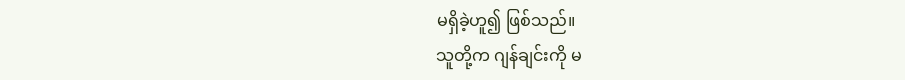မရှိခဲ့ဟူ၍ ဖြစ်သည်။
သူတို့က ဂျန်ချင်းကို မ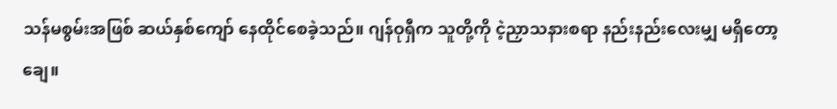သန်မစွမ်းအဖြစ် ဆယ်နှစ်ကျော် နေထိုင်စေခဲ့သည်။ ဂျန်ဝုရှီက သူတို့ကို ငဲ့ညှာသနားစရာ နည်းနည်းလေးမျှ မရှိတော့ချေ။